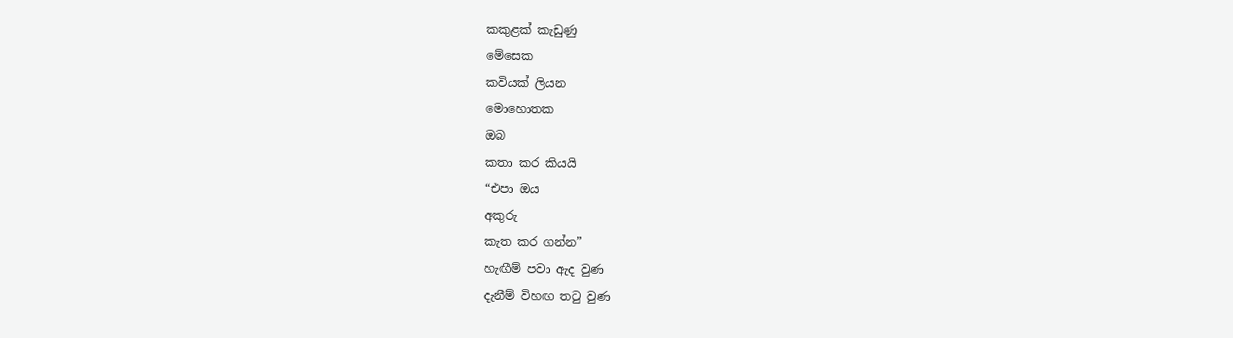කකුළක් කැඩුණු
මේසෙක
කවියක් ලියන
මොහොතක
ඔබ
කතා කර කියයි
“එපා ඔය
අකුරු
කැත කර ගන්න”
හැඟීම් පවා ඇද වුණ
දැනීම් විහඟ තටු වුණ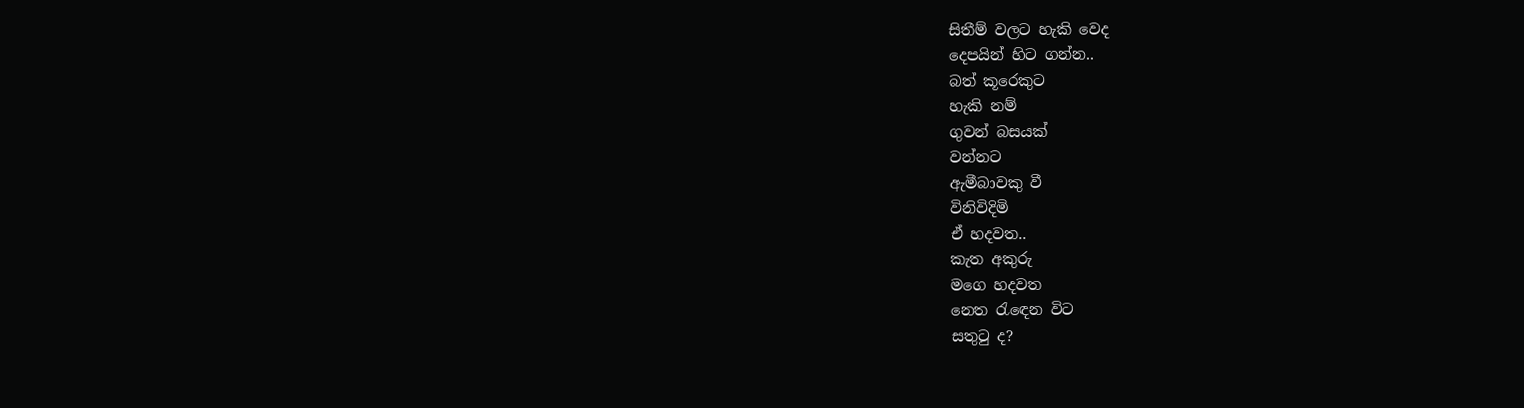සිතීම් වලට හැකි වෙද
දෙපයින් හිට ගන්න..
බත් කූරෙකුට
හැකි නම්
ගුවන් බසයක්
වන්නට
ඇමීබාවකු වී
විනිවිදිමි
ඒ හදවත..
කැත අකුරු
මගෙ හදවත
නෙත රැඳෙන විට
සතුටු ද?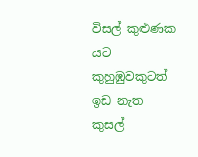විසල් කුළුණක යට
කුහුඹුවකුටත්
ඉඩ නැත
කුසල්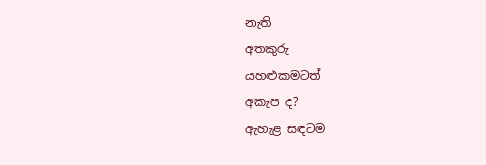නැති
අතකුරු
යහළුකමටත්
අකැප ද?
ඇහැළ සඳටම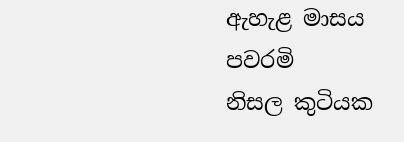ඇහැළ මාසය
පවරමි
නිසල කුටියක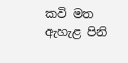කවි මත
ඇහැළ පිනි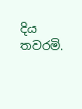දිය
තවරමි.